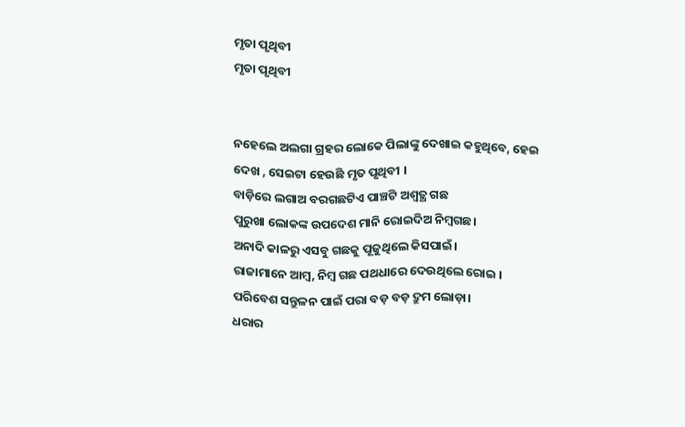ମୃତା ପୃଥିବୀ
ମୃତା ପୃଥିବୀ


ନହେଲେ ଅଲଗା ଗ୍ରହର ଲୋକେ ପିଲାଙ୍କୁ ଦେଖାଇ କହୁଥିବେ, ହେଇ ଦେଖ , ସେଇଟା ହେଉଛି ମୃତ ପୃଥିବୀ ।
ବାଡ଼ିରେ ଲଗାଅ ବରଗଛଟିଏ ପାଞ୍ଚଟି ଅଶ୍ଵତ୍ଥ ଗଛ
ପୁରୁଖା ଲୋକଙ୍କ ଉପଦେଶ ମାନି ରୋଇଦିଅ ନିମ୍ବଗଛ।
ଅନାଦି କାଳରୁ ଏସବୁ ଗଛକୁ ପୂଜୁଥିଲେ କିସପାଇଁ।
ରାଜାମାନେ ଆମ୍ବ, ନିମ୍ବ ଗଛ ପଥଧାରେ ଦେଉଥିଲେ ରୋଇ ।
ପରିବେଶ ସନ୍ତୁଳନ ପାଇଁ ପରା ବଡ଼ ବଡ଼ ଦ୍ରୁମ ଲୋଡ଼ା।
ଧରାର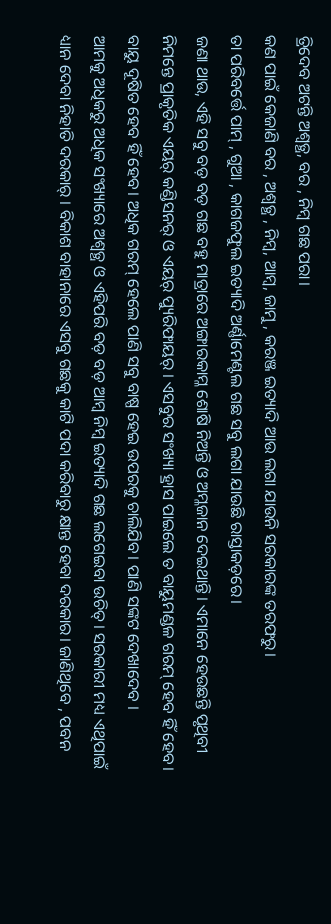ତ୍ରିଦେବ ଅଟନ୍ତି ଅଶ୍ଵତ୍ଥ, ବର , ନିମ୍ବ ଗଛ ପରା।
କଣ ପାଇଁ କେଜାଣି ବର , ଅଶ୍ଵତ୍ଥ , ନିମ୍ବ, ଆମ୍ବ, ଜାମୁ , କରଞ୍ଜ ଇତ୍ୟାଦି ଆଉ ଲଗା ଯାଉନି ସରକାରଙ୍କ ତରଫରୁ।
ତା ପରିବର୍ତ୍ତେ ପାମ୍ , ଗୁଆ , କାଗଜଫୁଲ ଇତ୍ୟାଦି ଅର୍ଣ୍ଣାମେଣ୍ଟଲ ଗଛ ସବୁ ଲଗା ଯାଉଛି ରାସ୍ତାକଡ଼ରେ।
ଜଣା ଥାଉ, ଏହି ସବୁ ବଡ଼ ବଡ଼ ଗଛ ବହୁ ମାତ୍ରାରେ ଅଙ୍ଗାରକାମ୍ଳ ଶୋଷି ନିଅନ୍ତି ଓ ଅମ୍ଳଜାନ ଦେଇଥାନ୍ତି। ଏମାନେ ହେଉଛନ୍ତି ପୃଥିବୀ ନିମନ୍ତେ ପ୍ରାକୃତିକ ଏୟର୍ କଣ୍ଡିସନର୍ ଓ ଏୟର୍ ପ୍ୟୁରିଫାୟର୍ । ଏସବୁର ସଂଖ୍ୟା ହ୍ରାସ ପାଇଲେ ତ ବାୟୁମଣ୍ଡଳ ଗରମ୍ ହେବ ହିଁ ହେବ। ବାୟୁ ଦୂଷିତ ହେବ ହିଁ ହେବ। ଅଧିକ ଗରମ୍ ହେଲେ ପାଣି ସବୁ ବାଷ୍ପ ହେଇ ଉପରକୁ ଚାଲିଯିବ। ପାଣି ସଙ୍କଟ ଦେଖାଦେବ ।
ଆମକୁ ଅଧିକରୁ ଅଧିକ ସଂଖ୍ୟାରେ ଅଶ୍ଵତ୍ଥ ଓ ଏହିପରି ବଡ଼ ବଡ଼ ଆମ୍ବ ନିମ୍ବ ଇତ୍ୟାଦି ଗଛ ଲଗେଇବା ଉଚିତ୍। ସରକାରୀ ମଧ୍ୟ ଏଥିପାଇଁ ଧ୍ୟାନ ଦେବା ନିହାତି ଦରକାର୍ । ବିକାଶ ବାହାନାରେ ଏସବୁ ଗଛକୁ କାଟି ପଦା କରିବାରୁ କ୍ଷାନ୍ତ ହେବା ଦରକାର। ଜାଣିଥିବେ , ପବନ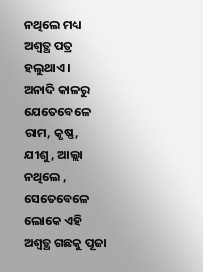ନଥିଲେ ମଧ୍ୟ ଅଶ୍ଵତ୍ଥ ପତ୍ର ହଲୁଥାଏ।
ଅନାଦି କାଳରୁ ଯେତେବେଳେ ରାମ, କୃଷ୍ଣ, ଯୀଶୁ, ଆଲ୍ଲା ନଥିଲେ , ସେତେବେଳେ ଲୋକେ ଏହି ଅଶ୍ଵତ୍ଥ ଗଛକୁ ପୂଜା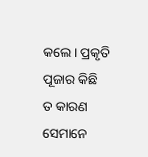କଲେ। ପ୍ରକୃତି ପୂଜାର କିଛି ତ କାରଣ ସେମାନେ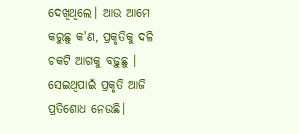ଦେଖିଥିଲେ। ଆଉ ଆମେ କରୁଛୁ କ'ଣ, ପ୍ରକୃତିକୁ ଦଳି ଚକଟି ଆଗକୁ ବଢ଼ୁଛୁ । ସେଇଥିପାଇଁ ପ୍ରକୃତି ଆଜି ପ୍ରତିଶୋଧ ନେଉଛି।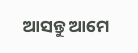ଆସନ୍ତୁ ଆମେ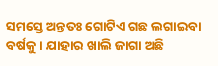ସମସ୍ତେ ଅନ୍ତତଃ ଗୋଟିଏ ଗଛ ଲଗାଇବା ବର୍ଷକୁ । ଯାହାର ଖାଲି ଜାଗା ଅଛି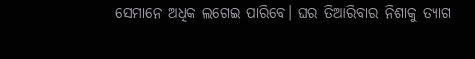ସେମାନେ ଅଧିକ ଲଗେଇ ପାରିବେ। ଘର ତିଆରିବାର ନିଶାକୁ ତ୍ୟାଗ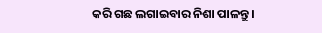କରି ଗଛ ଲଗାଇବାର ନିଶା ପାଳନ୍ତୁ ।